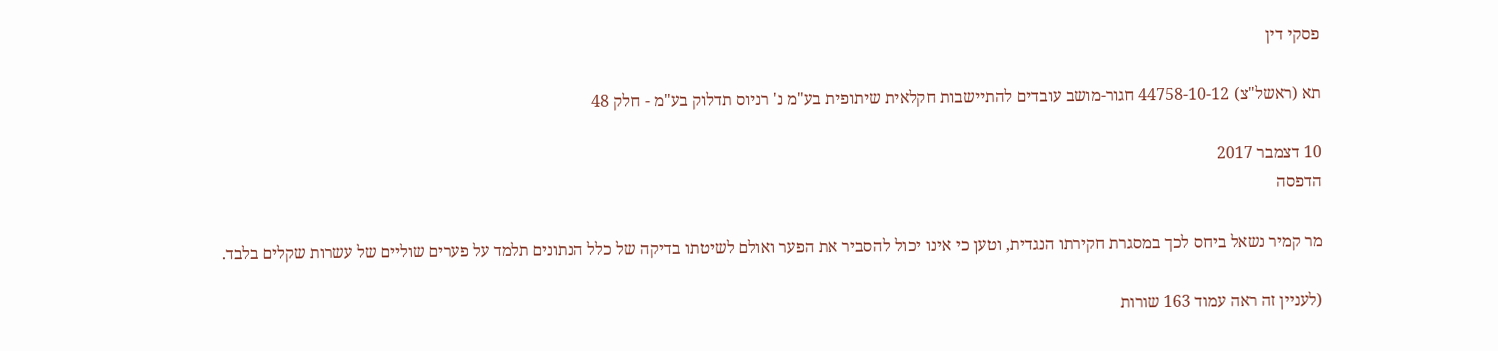פסקי דין

תא (ראשל"צ) 44758-10-12 חגור-מושב עובדים להתיישבות חקלאית שיתופית בע"מ נ' רניוס תדלוק בע"מ - חלק 48

10 דצמבר 2017
הדפסה

מר קמיר נשאל ביחס לכך במסגרת חקירתו הנגדית, וטען כי אינו יכול להסביר את הפער ואולם לשיטתו בדיקה של כלל הנתונים תלמד על פערים שוליים של עשרות שקלים בלבד.

(לעניין זה ראה עמוד 163 שורות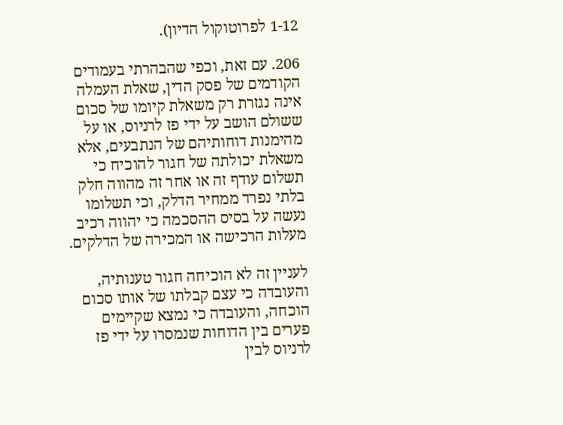1-12 לפרוטוקול הדיון).

206. עם זאת, וכפי שהבהרתי בעמודים הקודמים של פסק הדין, שאלת העמלה אינה נגזרת רק משאלת קיומו של סכום ששולם הושב על ידי פז לרניוס, או על מהימנות דוחותיהם של הנתבעים, אלא משאלת יכולתה של חגור להוכיח כי תשלום עודף זה או אחר זה מהווה חלק בלתי נפרד ממחיר הדלק, וכי תשלומו נעשה על בסיס ההסכמה כי יהווה רכיב מעלות הרכישה או המכירה של הדלקים.

לעניין זה לא הוכיחה חגור טענותיה, והעובדה כי עצם קבלתו של אותו סכום הוכחה, והעובדה כי נמצא שקיימים פערים בין הדוחות שנמסרו על ידי פז לרניוס לבין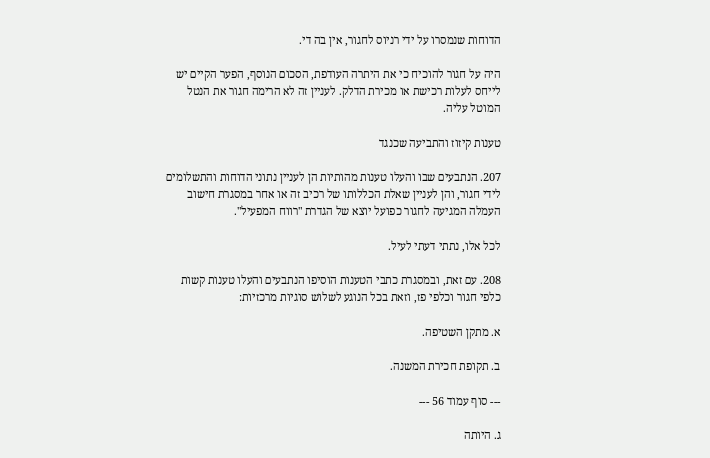הדוחות שנמסרו על ידי רניוס לחגור, אין בה די.

היה על חגור להוכיח כי את היתרה העודפת, הסכום הנוסף, הפער הקיים יש לייחס לעלות רכישת או מכירת הדלק. לעניין זה לא הרימה חגור את הנטל המוטל עליה.

טענות קיזוז והתביעה שכנגד

207. הנתבעים שבו והעלו טענות מהותיות הן לעניין נתוני הדוחות והתשלומים לידי חגור, והן לעניין שאלת הכללותו של רכיב זה או אחר במסגרת חישוב העמלה המגיעה לחגור כפועל יוצא של הגדרת "רווח המפעיל".

לכל אלו, נתתי דעתי לעיל.

208. עם זאת, ובמסגרת כתבי הטענות הוסיפו הנתבעים והעלו טענות קשות כלפי חגור וכלפי פז, וזאת בכל הנוגע לשלוש סוגיות מרכזיות:

א. מתקן השטיפה.

ב. תקופת חכירת המשנה.

--- סוף עמוד 56 ---

ג. היותה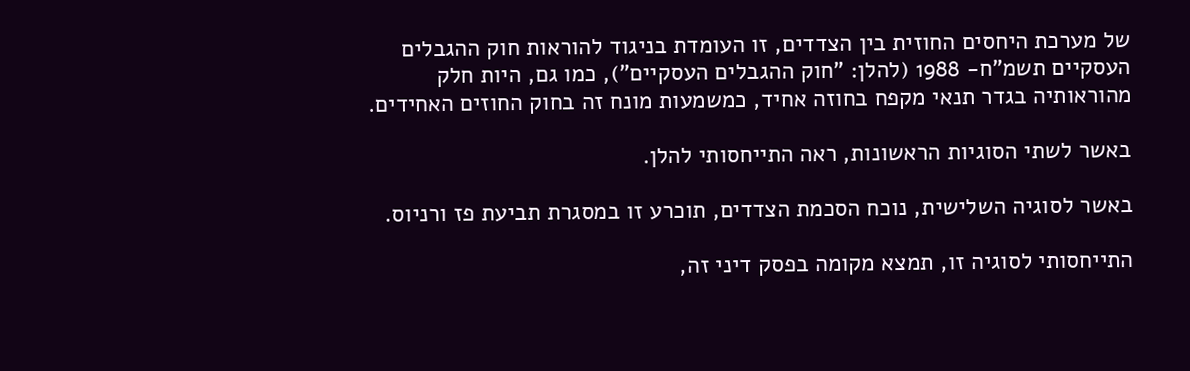של מערכת היחסים החוזית בין הצדדים, זו העומדת בניגוד להוראות חוק ההגבלים העסקיים תשמ"ח- 1988 (להלן: "חוק ההגבלים העסקיים"), כמו גם, היות חלק מהוראותיה בגדר תנאי מקפח בחוזה אחיד, כמשמעות מונח זה בחוק החוזים האחידים.

באשר לשתי הסוגיות הראשונות, ראה התייחסותי להלן.

באשר לסוגיה השלישית, נוכח הסכמת הצדדים, תוכרע זו במסגרת תביעת פז ורניוס.

התייחסותי לסוגיה זו, תמצא מקומה בפסק דיני זה,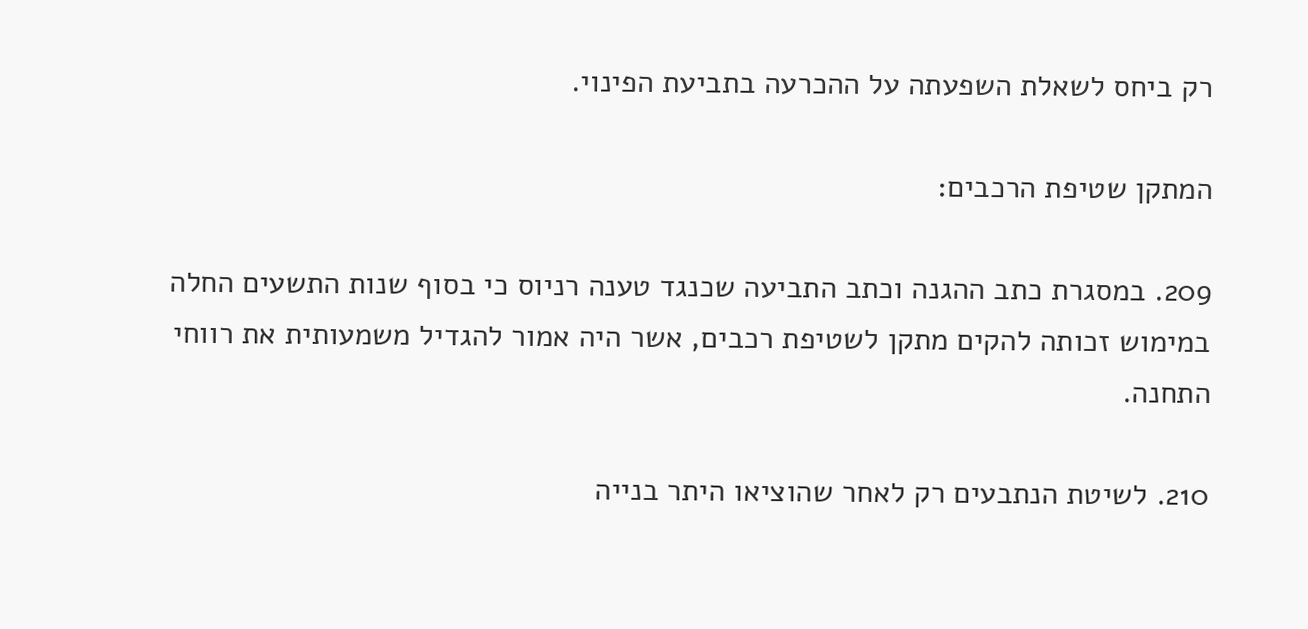רק ביחס לשאלת השפעתה על ההכרעה בתביעת הפינוי.

המתקן שטיפת הרכבים:

209. במסגרת כתב ההגנה וכתב התביעה שכנגד טענה רניוס כי בסוף שנות התשעים החלה במימוש זכותה להקים מתקן לשטיפת רכבים, אשר היה אמור להגדיל משמעותית את רווחי התחנה.

210. לשיטת הנתבעים רק לאחר שהוציאו היתר בנייה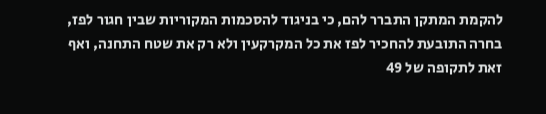להקמת המתקן התברר להם, כי בניגוד להסכמות המקוריות שבין חגור לפז, בחרה התובעת להחכיר לפז את כל המקרקעין ולא רק את שטח התחנה, ואף זאת לתקופה של 49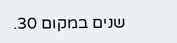שנים במקום 30.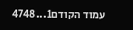עמוד הקודם1...4748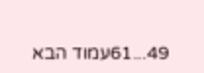49...61עמוד הבא